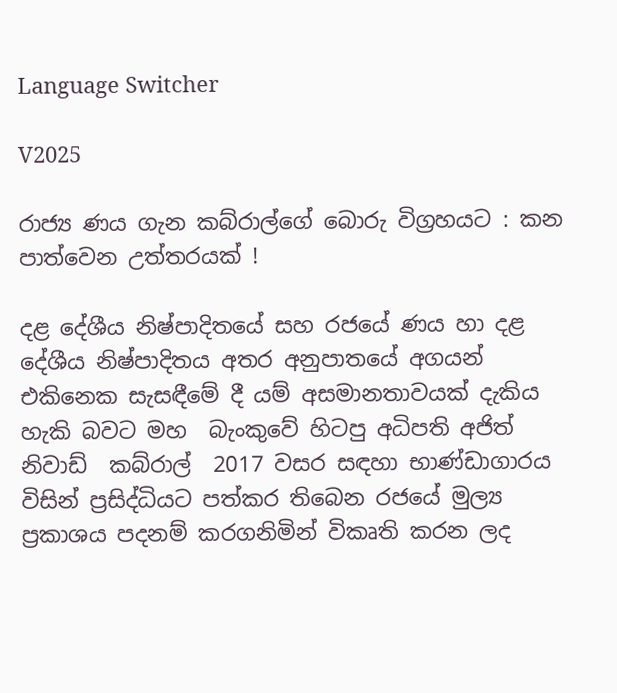Language Switcher

V2025

රාජ්‍ය ණය ගැන කබ්රාල්ගේ බොරු විග්‍රහයට : කන පාත්වෙන උත්තරයක් !

දළ දේශීය නිෂ්පාදිතයේ සහ රජයේ ණය හා දළ දේශීය නිෂ්පාදිතය අතර අනුපාතයේ අගයන් එකිනෙක සැසඳීමේ දී යම් අසමානතාවයක් දැකිය හැකි බවට මහ  බැංකුවේ හිටපු අධිපති අජිත් නිවාඩ්  කබ්රාල්  2017 වසර සඳහා භාණ්ඩාගාරය විසින් ප්‍රසිද්ධියට පත්කර තිබෙන රජයේ මුල්‍ය ප්‍රකාශය පදනම් කරගනිමින් විකෘති කරන ලද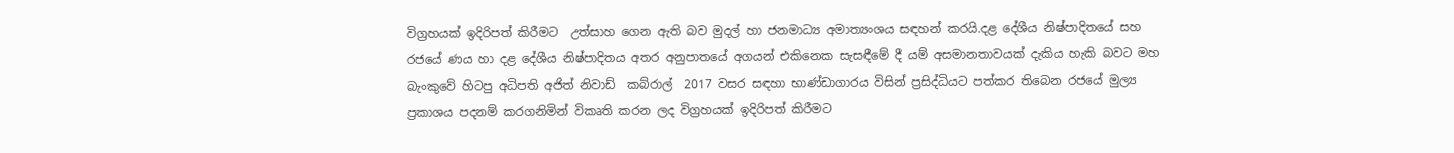විග්‍රහයක් ඉදිරිපත් කිරීමට  උත්සාහ ගෙන ඇති බව මුදල් හා ජනමාධ්‍ය අමාත්‍යංශය සඳහන් කරයි.දළ දේශීය නිෂ්පාදිතයේ සහ රජයේ ණය හා දළ දේශීය නිෂ්පාදිතය අතර අනුපාතයේ අගයන් එකිනෙක සැසඳීමේ දී යම් අසමානතාවයක් දැකිය හැකි බවට මහ  බැංකුවේ හිටපු අධිපති අජිත් නිවාඩ්  කබ්රාල්  2017 වසර සඳහා භාණ්ඩාගාරය විසින් ප්‍රසිද්ධියට පත්කර තිබෙන රජයේ මුල්‍ය ප්‍රකාශය පදනම් කරගනිමින් විකෘති කරන ලද විග්‍රහයක් ඉදිරිපත් කිරීමට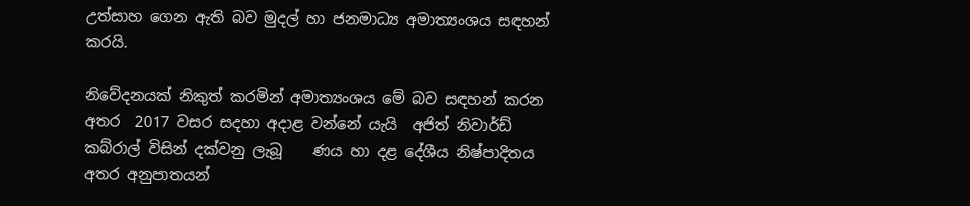උත්සාහ ගෙන ඇති බව මුදල් හා ජනමාධ්‍ය අමාත්‍යංශය සඳහන් කරයි.

නිවේදනයක් නිකුත් කරමින් අමාත්‍යංශය මේ බව සඳහන් කරන අතර  2017 වසර සදහා අදාළ වන්නේ යැයි  අජිත් නිවාර්ඩ් කබ්රාල් විසින් දක්වනු ලැබූ    ණය හා දළ දේශීය නිෂ්පාදිතය අතර අනුපාතයන්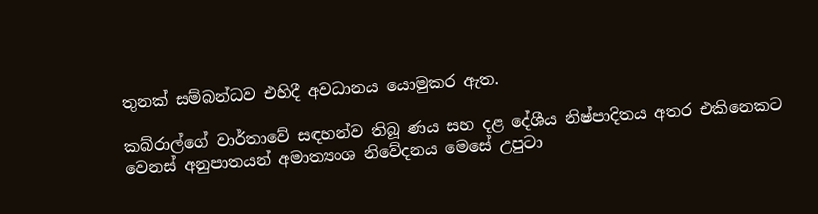තුනක් සම්බන්ධව එහිදී අවධානය යොමුකර ඇත.

කබ්රාල්ගේ වාර්තාවේ සඳහන්ව තිබූ ණය සහ දළ දේශීය නිෂ්පාදිතය අතර එකිනෙකට වෙනස් අනුපාතයන් අමාත්‍යංශ නිවේදනය මෙසේ උපුටා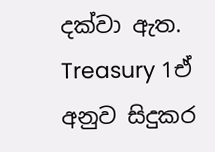දක්වා ඇත.
Treasury 1ඒ අනුව සිදුකර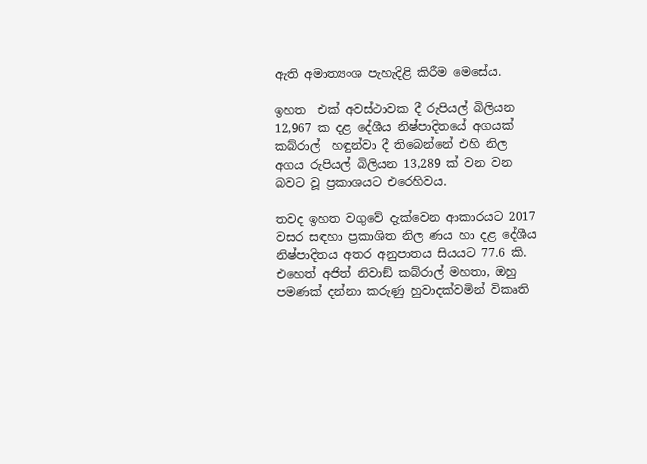ඇති අමාත්‍යංශ පැහැදිළි කිරීම මෙසේය.

ඉහත  එක් අවස්ථාවක දී රුපියල් බිලියන 12,967 ක දළ දේශීය නිෂ්පාදිතයේ අගයක් කබ්රාල්  හඳුන්වා දී තිබෙන්නේ එහි නිල අගය රුපියල් බිලියන 13,289 ක් වන වන බවට වූ ප්‍රකාශයට එරෙහිවය.

තවද ඉහත වගුවේ දැක්වෙන ආකාරයට 2017 වසර සඳහා ප්‍රකාශිත නිල ණය හා දළ දේශීය නිෂ්පාදිතය අතර අනුපාතය සියයට 77.6 කි. එහෙත් අජිත් නිවාඞ් කබ්රාල් මහතා, ඔහු පමණක් දන්නා කරුණු හුවාදක්වමින් විකෘති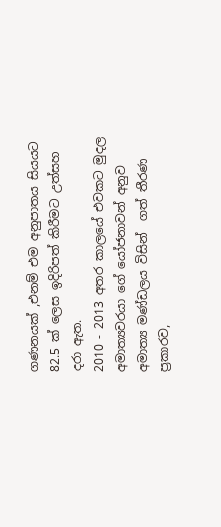ගණනයක් ,එනම් එම අනුපාතය සියයට 82.5 ක් ලෙස ඉදිරිපත් කිරීමට උත්සහ දරා ඇත.
2010 - 2013 අතර කාලයේ එවකට මුදල අමාත්‍යවරයා ගේ යෝජනාවන් අනුව අමාත්‍ය මණ්ඩලය විසින්  ගත් තීරණ ප්‍රකාරව,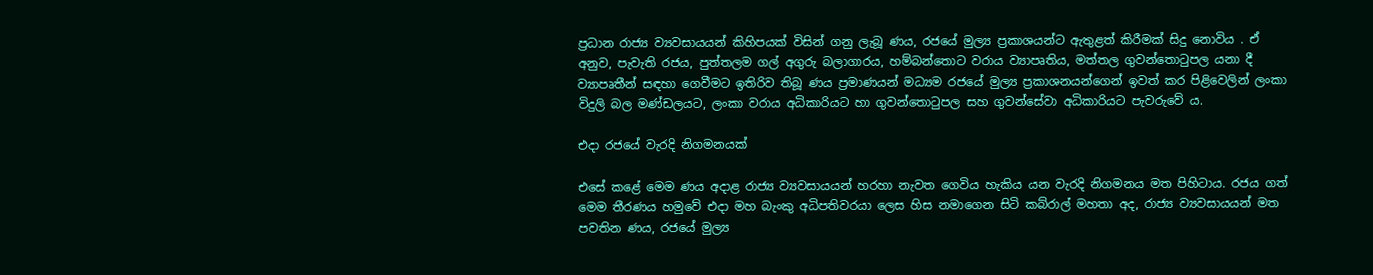ප්‍රධාන රාජ්‍ය ව්‍යවසායයන් කිහිපයක් විසින් ගනු ලැබූ ණය, රජයේ මුල්‍ය ප්‍රකාශයන්ට ඇතුළත් කිරීමක් සිදු නොවිය . ඒ අනුව, පැවැති රජය, පුත්තලම ගල් අගුරු බලාගාරය, හම්බන්තොට වරාය ව්‍යාපෘතිය, මත්තල ගුවන්තොටුපල යනා දී ව්‍යාපෘතීන් සඳහා ගෙවීමට ඉතිරිව තිබූ ණය ප්‍රමාණයන් මධ්‍යම රජයේ මුල්‍ය ප්‍රකාශනයන්ගෙන් ඉවත් කර පිළිවෙලින් ලංකා විදුලි බල මණ්ඩලයට, ලංකා වරාය අධිකාරියට හා ගුවන්තොටුපල සහ ගුවන්සේවා අධිකාරියට පැවරුවේ ය.

එදා රජයේ වැරදි නිගමනයක්

එසේ කළේ මෙම ණය අදාළ රාජ්‍ය ව්‍යවසායයන් හරහා නැවත ගෙවිය හැකිය යන වැරදි නිගමනය මත පිහිටාය. රජය ගත් මෙම තීරණය හමුවේ එදා මහ බැංකු අධිපතිවරයා ලෙස හිස නමාගෙන සිටි කබ්රාල් මහතා අද, රාජ්‍ය ව්‍යවසායයන් මත පවතින ණය, රජයේ මුල්‍ය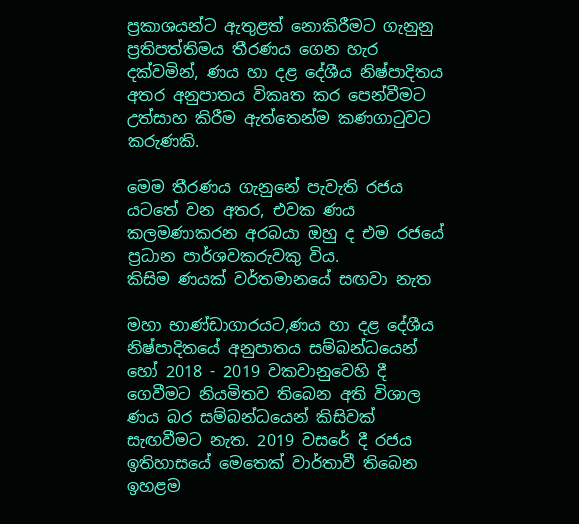ප්‍රකාශයන්ට ඇතුළත් නොකිරීමට ගැනුනු ප්‍රතිපත්තිමය තීරණය ගෙන හැර දක්වමින්, ණය හා දළ දේශීය නිෂ්පාදිතය අතර අනුපාතය විකෘත කර පෙන්වීමට උත්සාහ කිරීම ඇත්තෙන්ම කණගාටුවට කරුණකි.

මෙම තීරණය ගැනුනේ පැවැති රජය යටතේ වන අතර, එවක ණය කලමණාකරන අරබයා ඔහු ද එම රජයේ ප්‍රධාන පාර්ශවකරුවකු විය.
කිසිම ණයක් වර්තමානයේ සඟවා නැත

මහා භාණ්ඩාගාරයට,ණය හා දළ දේශීය නිෂ්පාදිතයේ අනුපාතය සම්බන්ධයෙන් හෝ 2018 - 2019 වකවානුවෙහි දී ගෙවීමට නියමිතව තිබෙන අති විශාල ණය බර සම්බන්ධයෙන් කිසිවක් සැඟවීමට නැත. 2019 වසරේ දී රජය ඉතිහාසයේ මෙතෙක් වාර්තාවී තිබෙන ඉහළම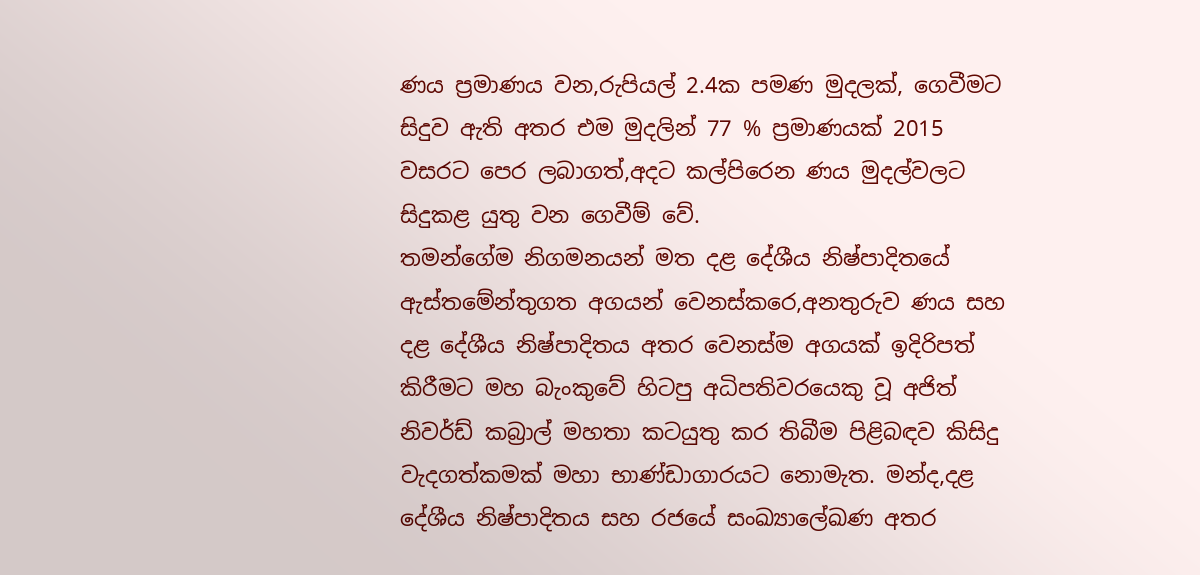ණය ප්‍රමාණය වන,රුපියල් 2.4ක පමණ මුදලක්, ගෙවීමට සිදුව ඇති අතර එම මුදලින් 77 % ප්‍රමාණයක් 2015 වසරට පෙර ලබාගත්,අදට කල්පිරෙන ණය මුදල්වලට සිදුකළ යුතු වන ගෙවීම් වේ.
තමන්ගේම නිගමනයන් මත දළ දේශීය නිෂ්පාදිතයේ ඇස්තමේන්තුගත අගයන් වෙනස්කරෙ,අනතුරුව ණය සහ දළ දේශීය නිෂ්පාදිතය අතර වෙනස්ම අගයක් ඉදිරිපත් කිරීමට මහ බැංකුවේ හිටපු අධිපතිවරයෙකු වූ අජිත් නිවර්ඩ් කබ්‍රාල් මහතා කටයුතු කර තිබීම පිළිබඳව කිසිදු වැදගත්කමක් මහා භාණ්ඩාගාරයට නොමැත. මන්ද,දළ දේශීය නිෂ්පාදිතය සහ රජයේ සංඛ්‍යාලේඛණ අතර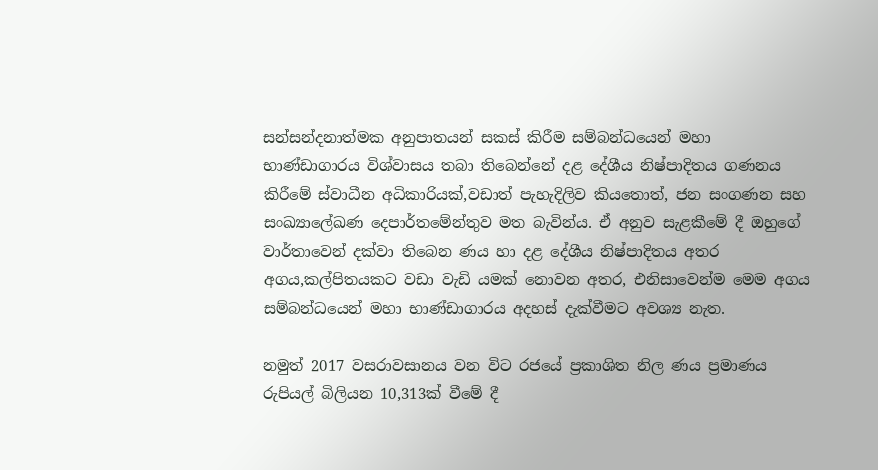සන්සන්දනාත්මක අනුපාතයන් සකස් කිරීම සම්බන්ධයෙන් මහා භාණ්ඩාගාරය විශ්වාසය තබා තිබෙන්නේ දළ දේශීය නිෂ්පාදිතය ගණනය කිරීමේ ස්වාධීන අධිකාරියක්,වඩාත් පැහැදිලිව කියතොත්, ජන සංගණන සහ සංඛ්‍යාලේඛණ දෙපාර්තමේන්තුව මත බැවින්ය. ඒ අනුව සැළකීමේ දී ඔහුගේ වාර්තාවෙන් දක්වා තිබෙන ණය හා දළ දේශීය නිෂ්පාදිතය අතර අගය,කල්පිතයකට වඩා වැඩි යමක් නොවන අතර, එනිසාවෙන්ම මෙම අගය සම්බන්ධයෙන් මහා භාණ්ඩාගාරය අදහස් දැක්වීමට අවශ්‍ය නැත.

නමුත් 2017 වසරාවසානය වන විට රජයේ ප්‍රකාශිත නිල ණය ප්‍රමාණය රුපියල් බිලියන 10,313ක් වීමේ දී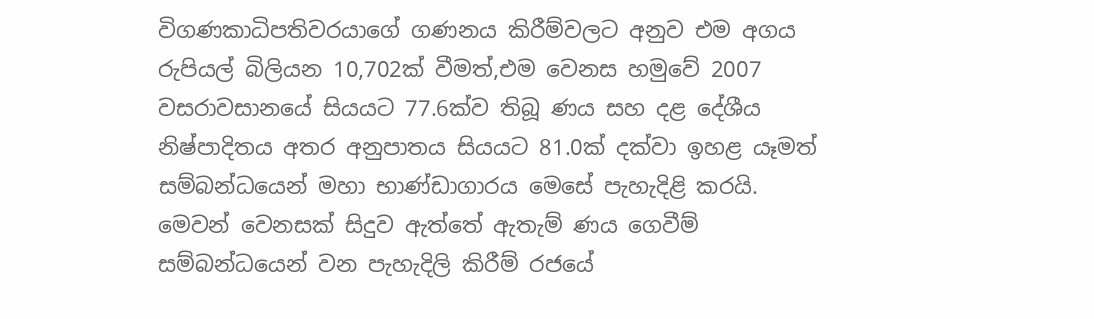විගණකාධිපතිවරයාගේ ගණනය කිරීම්වලට අනුව එම අගය රුපියල් බිලියන 10,702ක් වීමත්,එම වෙනස හමුවේ 2007 වසරාවසානයේ සියයට 77.6ක්ව තිබූ ණය සහ දළ දේශීය නිෂ්පාදිතය අතර අනුපාතය සියයට 81.0ක් දක්වා ඉහළ යෑමත් සම්බන්ධයෙන් මහා භාණ්ඩාගාරය මෙසේ පැහැදිළි කරයි. මෙවන් වෙනසක් සිදුව ඇත්තේ ඇතැම් ණය ගෙවීම් සම්බන්ධයෙන් වන පැහැදිලි කිරීම් රජයේ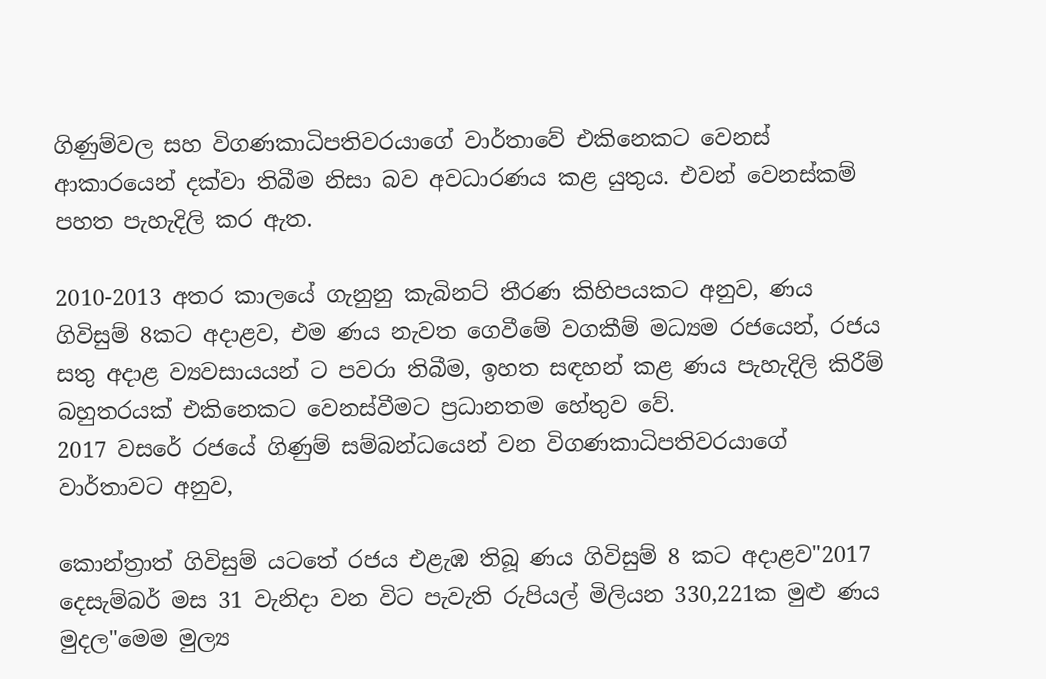ගිණුම්වල සහ විගණකාධිපතිවරයාගේ වාර්තාවේ එකිනෙකට වෙනස් ආකාරයෙන් දක්වා තිබීම නිසා බව අවධාරණය කළ යුතුය. එවන් වෙනස්කම් පහත පැහැදිලි කර ඇත.

2010-2013 අතර කාලයේ ගැනුනු කැබිනට් තීරණ කිහිපයකට අනුව, ණය ගිවිසුම් 8කට අදාළව, එම ණය නැවත ගෙවීමේ වගකීම් මධ්‍යම රජයෙන්, රජය සතු අදාළ ව්‍යවසායයන් ට පවරා තිබීම, ඉහත සඳහන් කළ ණය පැහැදිලි කිරීම් බහුතරයක් එකිනෙකට වෙනස්වීමට ප්‍රධානතම හේතුව වේ.
2017 වසරේ රජයේ ගිණුම් සම්බන්ධයෙන් වන විගණකාධිපතිවරයාගේ වාර්තාවට අනුව,

කොන්ත්‍රාත් ගිවිසුම් යටතේ රජය එළැඹ තිබූ ණය ගිවිසුම් 8 කට අදාළව"2017 දෙසැම්බර් මස 31 වැනිදා වන විට පැවැති රුපියල් මිලියන 330,221ක මුළු ණය මුදල"මෙම මුල්‍ය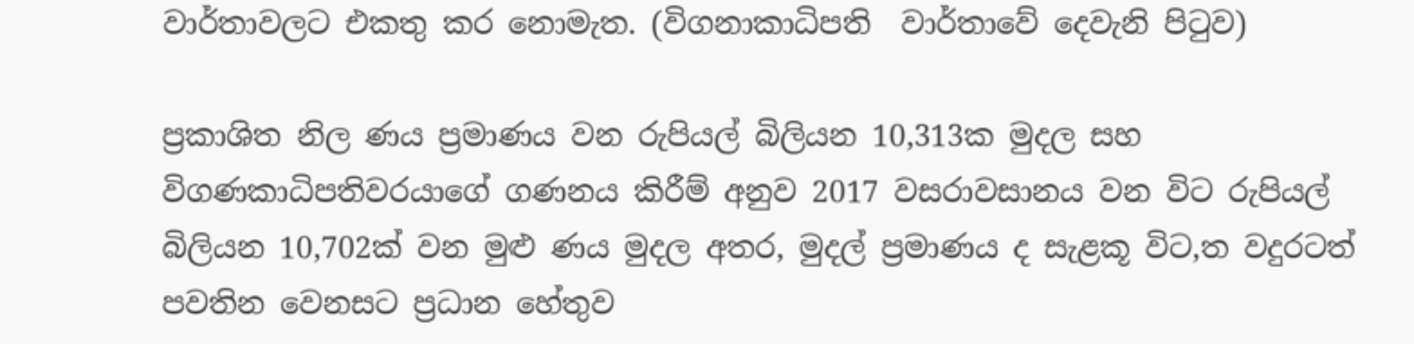වාර්තාවලට එකතු කර නොමැත. (විගනාකාධිපති  වාර්තාවේ දෙවැනි පිටුව)

ප්‍රකාශිත නිල ණය ප්‍රමාණය වන රුපියල් බිලියන 10,313ක මුදල සහ විගණකාධිපතිවරයාගේ ගණනය කිරීම් අනුව 2017 වසරාවසානය වන විට රුපියල් බිලියන 10,702ක් වන මුළු ණය මුදල අතර, මුදල් ප්‍රමාණය ද සැළකූ විට,ත වදුරටත් පවතින වෙනසට ප්‍රධාන හේතුව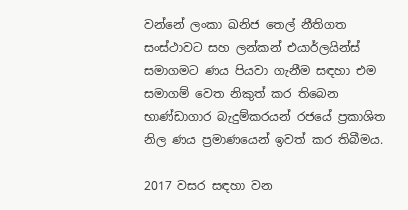වන්නේ ලංකා ඛනිජ තෙල් නීතිගත සංස්ථාවට සහ ලන්කන් එයාර්ලයින්ස් සමාගමට ණය පියවා ගැනීම සඳහා එම සමාගම් වෙත නිකුත් කර තිබෙන භාණ්ඩාගාර බැදුම්කරයන් රජයේ ප්‍රකාශිත නිල ණය ප්‍රමාණයෙන් ඉවත් කර තිබීමය.

2017 වසර සඳහා වන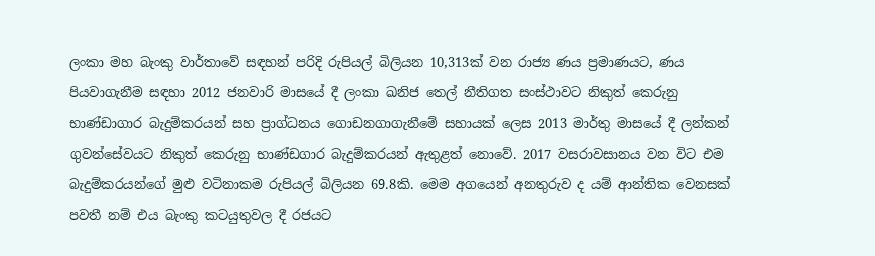ලංකා මහ බැංකු වාර්තාවේ සඳහන් පරිදි රුපියල් බිලියන 10,313ක් වන රාජ්‍ය ණය ප්‍රමාණයට, ණය පියවාගැනීම සඳහා 2012 ජනවාරි මාසයේ දී ලංකා ඛනිජ තෙල් නීතිගත සංස්ථාවට නිකුත් කෙරුනු භාණ්ඩාගාර බැදුම්කරයන් සහ ප්‍රාග්ධනය ගොඩනගාගැනීමේ සහායක් ලෙස 2013 මාර්තු මාසයේ දී ලන්කන් ගුවන්සේවයට නිකුත් කෙරුනු භාණ්ඩගාර බැදුම්කරයන් ඇතුළත් නොවේ. 2017 වසරාවසානය වන විට එම බැදුම්කරයන්ගේ මුළු වටිනාකම රුපියල් බිලියන 69.8කි. මෙම අගයෙන් අනතුරුව ද යම් ආන්තික වෙනසක් පවතී නම් එය බැංකු කටයුතුවල දී රජයට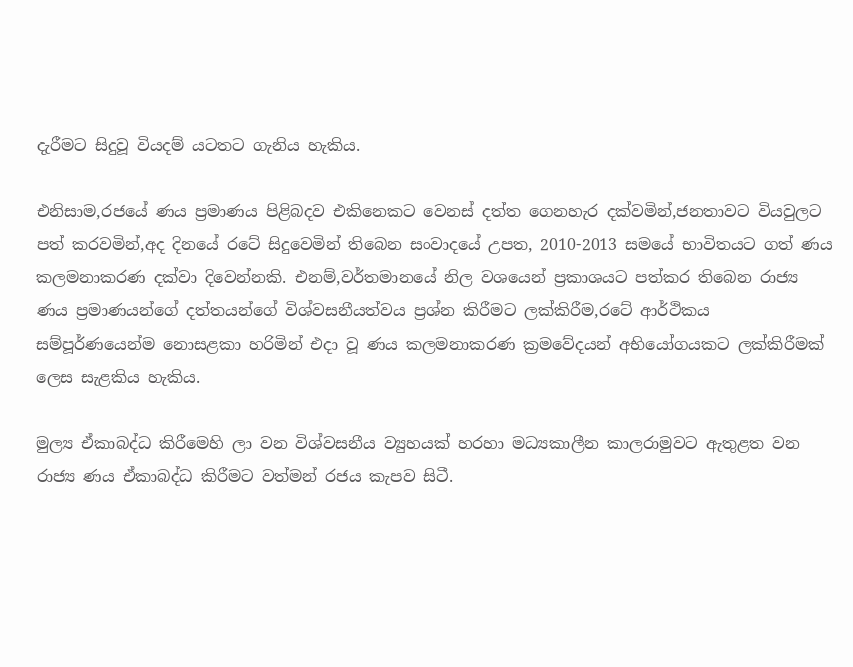දැරීමට සිදුවූ වියදම් යටතට ගැනිය හැකිය.

එනිසාම,රජයේ ණය ප්‍රමාණය පිළිබදව එකිනෙකට වෙනස් දත්ත ගෙනහැර දක්වමින්,ජනතාවට වියවුලට පත් කරවමින්,අද දිනයේ රටේ සිදුවෙමින් තිබෙන සංවාදයේ උපත, 2010-2013 සමයේ භාවිතයට ගත් ණය කලමනාකරණ දක්වා දිවෙන්නකි. එනම්,වර්තමානයේ නිල වශයෙන් ප්‍රකාශයට පත්කර තිබෙන රාජ්‍ය ණය ප්‍රමාණයන්ගේ දත්තයන්ගේ විශ්වසනීයත්වය ප්‍රශ්න කිරීමට ලක්කිරීම,රටේ ආර්ථිකය සම්පූර්ණයෙන්ම නොසළකා හරිමින් එදා වූ ණය කලමනාකරණ ක්‍රමවේදයන් අභියෝගයකට ලක්කිරීමක් ලෙස සැළකිය හැකිය.

මුල්‍ය ඒකාබද්ධ කිරීමෙහි ලා වන විශ්වසනීය ව්‍යුහයක් හරහා මධ්‍යකාලීන කාලරාමුවට ඇතුළත වන රාජ්‍ය ණය ඒකාබද්ධ කිරීමට වත්මන් රජය කැපව සිටී.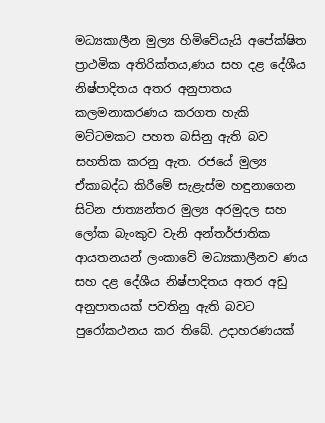මධ්‍යකාලීන මුල්‍ය හිමිවේයැයි අපේක්ෂිත ප්‍රාථමික අතිරික්තය,ණය සහ දළ දේශීය නිෂ්පාදිතය අතර අනුපාතය කලමනාකරණය කරගත හැකි මට්ටමකට පහත බසිනු ඇති බව සහතික කරනු ඇත. රජයේ මුල්‍ය ඒකාබද්ධ කිරීමේ සැළැස්ම හඳුනාගෙන සිටින ජාත්‍යන්තර මුල්‍ය අරමුදල සහ ලෝක බැංකුව වැනි අන්තර්ජාතික ආයතනයන් ලංකාවේ මධ්‍යකාලීනව ණය සහ දළ දේශීය නිෂ්පාදිතය අතර අඩු අනුපාතයක් පවතිනු ඇති බවට පුරෝකථනය කර තිබේ. උදාහරණයක්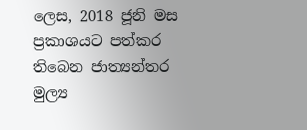ලෙස, 2018 ජූනි මස ප්‍රකාශයට පත්කර තිබෙන ජාත්‍යන්තර මුල්‍ය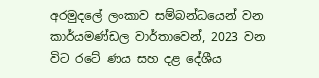අරමුදලේ ලංකාව සම්බන්ධයෙන් වන කාර්යමණ්ඩල වාර්තාවෙන්, 2023 වන විට රටේ ණය සහ දළ දේශීය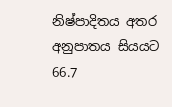නිෂ්පාදිතය අතර අනුපාතය සියයට 66.7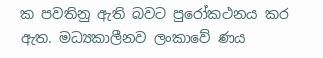ක පවතිනු ඇති බවට පුරෝකථනය කර ඇත. මධ්‍යකාලීනව ලංකාවේ ණය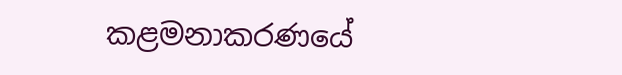කළමනාකරණයේ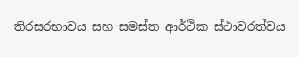තිරසරභාවය සහ සමස්ත ආර්ථික ස්ථාවරත්වය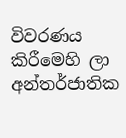විවරණය කිරීමෙහි ලා අන්තර්ජාතික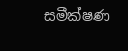සමීක්ෂණ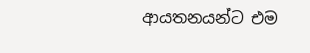ආයතනයන්ට එම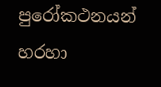පුරෝකථනයන් හරහා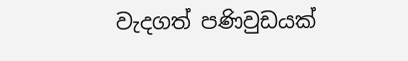වැදගත් පණිවුඩයක්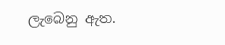ලැබෙනු ඇත.